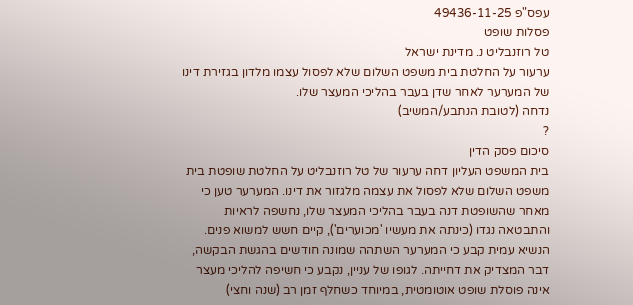עפס"פ 49436-11-25
פסלות שופט
טל רוזנבליט נ. מדינת ישראל
ערעור על החלטת בית משפט השלום שלא לפסול עצמו מלדון בגזירת דינו של המערער לאחר שדן בעבר בהליכי המעצר שלו.
נדחה (לטובת הנתבע/המשיב)
?
סיכום פסק הדין
בית המשפט העליון דחה ערעור של טל רוזנבליט על החלטת שופטת בית משפט השלום שלא לפסול את עצמה מלגזור את דינו. המערער טען כי מאחר שהשופטת דנה בעבר בהליכי המעצר שלו, נחשפה לראיות והתבטאה נגדו (כינתה את מעשיו 'מכוערים'), קיים חשש למשוא פנים. הנשיא עמית קבע כי המערער השתהה שמונה חודשים בהגשת הבקשה, דבר המצדיק את דחייתה. לגופו של עניין, נקבע כי חשיפה להליכי מעצר אינה פוסלת שופט אוטומטית, במיוחד כשחלף זמן רב (שנה וחצי)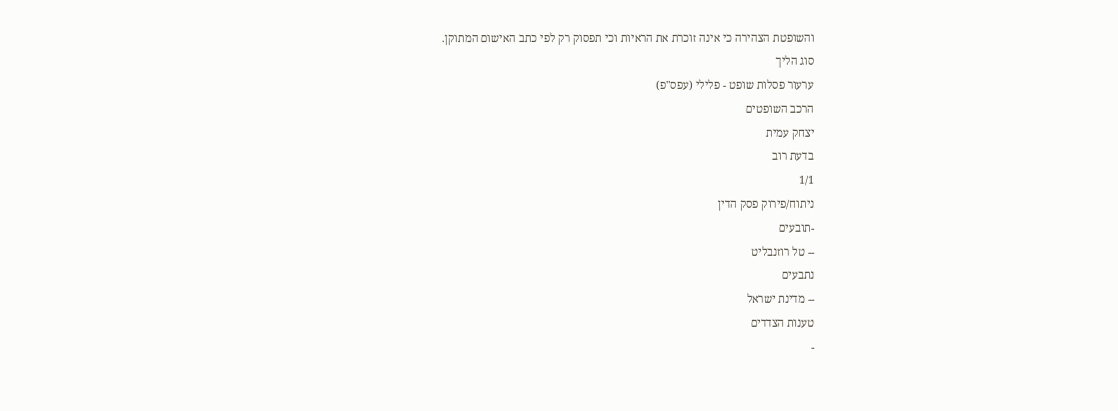והשופטת הצהירה כי אינה זוכרת את הראיות וכי תפסוק רק לפי כתב האישום המתוקן.
סוג הליך
ערעור פסלות שופט - פלילי (עפס"פ)
הרכב השופטים
יצחק עמית
בדעת רוב
1/1
ניתוח/פירוק פסק הדין
-תובעים
-- טל רוזנבליט
נתבעים
-- מדינת ישראל
טענות הצדדים
-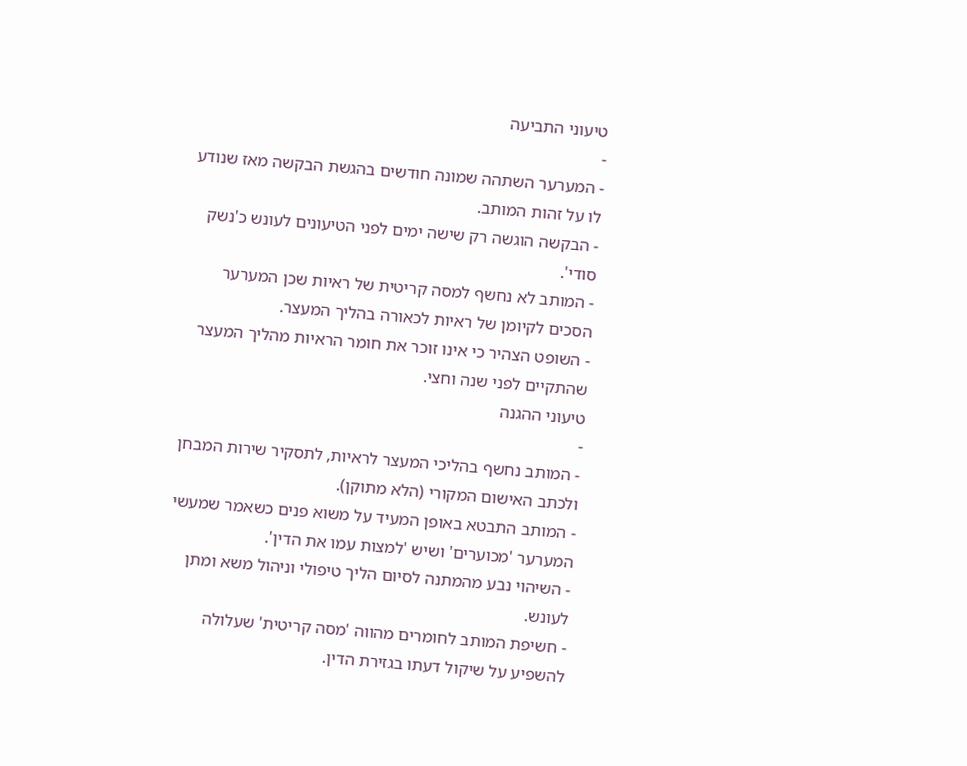טיעוני התביעה
-
- המערער השתהה שמונה חודשים בהגשת הבקשה מאז שנודע לו על זהות המותב.
- הבקשה הוגשה רק שישה ימים לפני הטיעונים לעונש כ'נשק סודי'.
- המותב לא נחשף למסה קריטית של ראיות שכן המערער הסכים לקיומן של ראיות לכאורה בהליך המעצר.
- השופט הצהיר כי אינו זוכר את חומר הראיות מהליך המעצר שהתקיים לפני שנה וחצי.
טיעוני ההגנה
-
- המותב נחשף בהליכי המעצר לראיות, לתסקיר שירות המבחן ולכתב האישום המקורי (הלא מתוקן).
- המותב התבטא באופן המעיד על משוא פנים כשאמר שמעשי המערער 'מכוערים' ושיש 'למצות עמו את הדין'.
- השיהוי נבע מהמתנה לסיום הליך טיפולי וניהול משא ומתן לעונש.
- חשיפת המותב לחומרים מהווה 'מסה קריטית' שעלולה להשפיע על שיקול דעתו בגזירת הדין.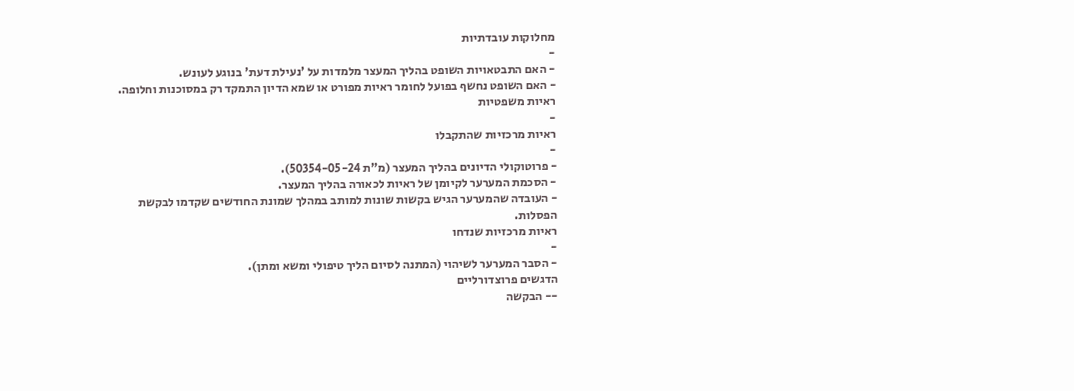מחלוקות עובדתיות
-
- האם התבטאויות השופט בהליך המעצר מלמדות על 'נעילת דעת' בנוגע לעונש.
- האם השופט נחשף בפועל לחומר ראיות מפורט או שמא הדיון התמקד רק במסוכנות וחלופה.
ראיות משפטיות
-
ראיות מרכזיות שהתקבלו
-
- פרוטוקולי הדיונים בהליך המעצר (מ"ת 50354-05-24).
- הסכמת המערער לקיומן של ראיות לכאורה בהליך המעצר.
- העובדה שהמערער הגיש בקשות שונות למותב במהלך שמונת החודשים שקדמו לבקשת הפסלות.
ראיות מרכזיות שנדחו
-
- הסבר המערער לשיהוי (המתנה לסיום הליך טיפולי ומשא ומתן).
הדגשים פרוצדורליים
-- הבקשה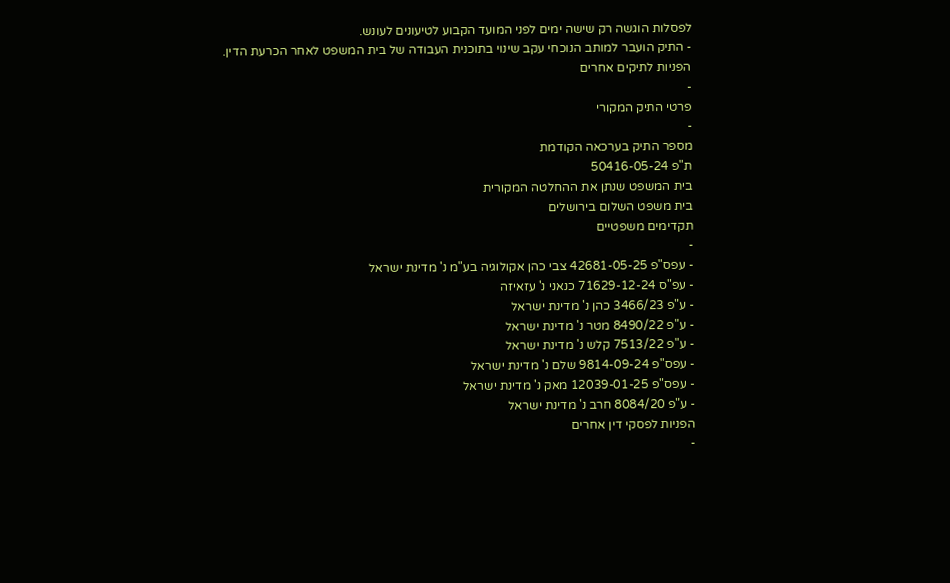לפסלות הוגשה רק שישה ימים לפני המועד הקבוע לטיעונים לעונש.
- התיק הועבר למותב הנוכחי עקב שינוי בתוכנית העבודה של בית המשפט לאחר הכרעת הדין.
הפניות לתיקים אחרים
-
פרטי התיק המקורי
-
מספר התיק בערכאה הקודמת
ת"פ 50416-05-24
בית המשפט שנתן את ההחלטה המקורית
בית משפט השלום בירושלים
תקדימים משפטיים
-
- עפס"פ 42681-05-25 צבי כהן אקולוגיה בע"מ נ' מדינת ישראל
- עפ"ס 71629-12-24 כנאני נ' עזאיזה
- ע"פ 3466/23 כהן נ' מדינת ישראל
- ע"פ 8490/22 מטר נ' מדינת ישראל
- ע"פ 7513/22 קלש נ' מדינת ישראל
- עפס"פ 9814-09-24 שלם נ' מדינת ישראל
- עפס"פ 12039-01-25 מאק נ' מדינת ישראל
- ע"פ 8084/20 חרב נ' מדינת ישראל
הפניות לפסקי דין אחרים
-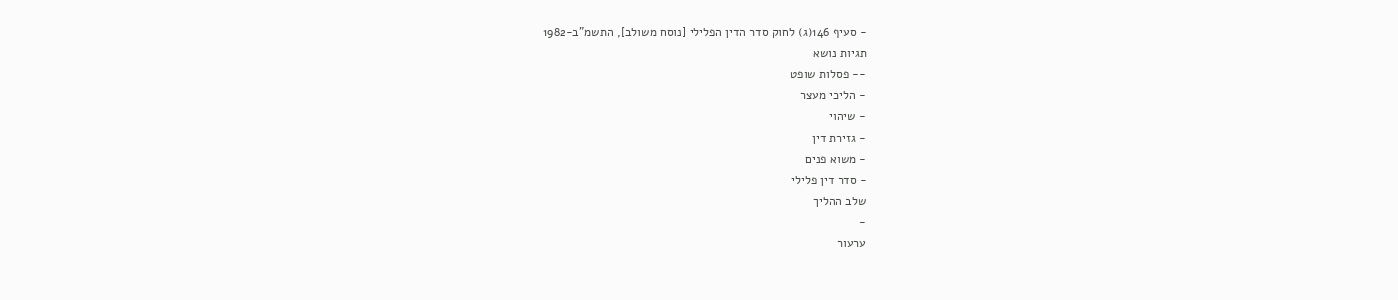- סעיף 146(ג) לחוק סדר הדין הפלילי [נוסח משולב], התשמ"ב-1982
תגיות נושא
-- פסלות שופט
- הליכי מעצר
- שיהוי
- גזירת דין
- משוא פנים
- סדר דין פלילי
שלב ההליך
-
ערעור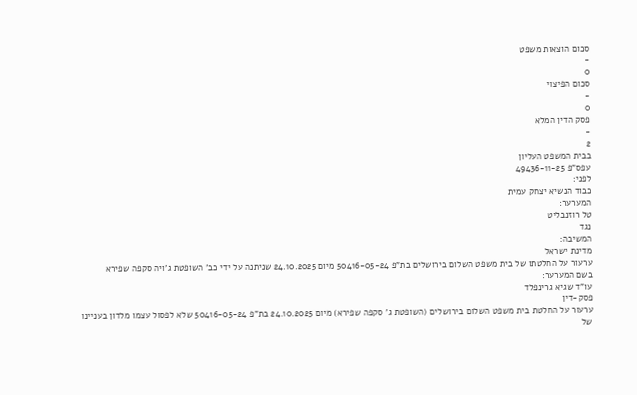סכום הוצאות משפט
-
0
סכום הפיצוי
-
0
פסק הדין המלא
-
2
בבית המשפט העליון
עפס"פ 49436-11-25
לפני:
כבוד הנשיא יצחק עמית
המערער:
טל רוזנבליט
נגד
המשיבה:
מדינת ישראל
ערעור על החלטתו של בית משפט השלום בירושלים בת"פ 50416-05-24 מיום 24.10.2025 שניתנה על ידי כב' השופטת ג'ויה סקפה שפירא
בשם המערער:
עו"ד שגיא גרינפלד
פסק-דין
ערעור על החלטת בית משפט השלום בירושלים (השופטת ג' סקפה שפירא) מיום 24.10.2025 בת"פ 50416-05-24 שלא לפסול עצמו מלדון בעניינו של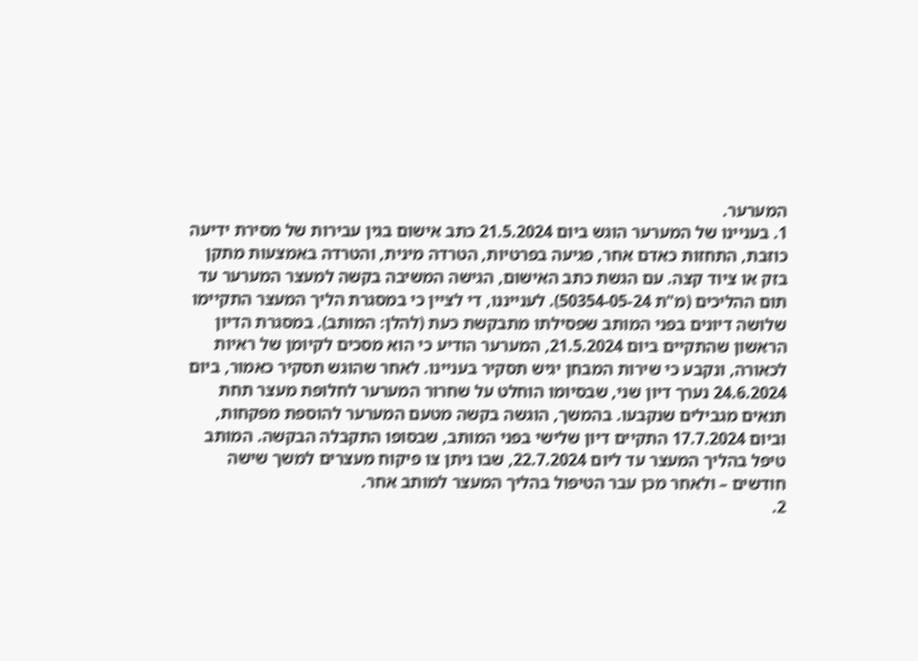המערער.
1. בעניינו של המערער הוגש ביום 21.5.2024 כתב אישום בגין עבירות של מסירת ידיעה כוזבת, התחזות כאדם אחר, פגיעה בפרטיות, הטרדה מינית, והטרדה באמצעות מתקן בזק או ציוד קצה. עם הגשת כתב האישום, הגישה המשיבה בקשה למעצר המערער עד תום ההליכים (מ"ת 50354-05-24). לענייננו, די לציין כי במסגרת הליך המעצר התקיימו שלושה דיונים בפני המותב שפסילתו מתבקשת כעת (להלן: המותב). במסגרת הדיון הראשון שהתקיים ביום 21.5.2024, המערער הודיע כי הוא מסכים לקיומן של ראיות לכאורה, ונקבע כי שירות המבחן יגיש תסקיר בעניינו. לאחר שהוגש תסקיר כאמור, ביום 24.6.2024 נערך דיון שני, שבסיומו הוחלט על שחרור המערער לחלופת מעצר תחת תנאים מגבילים שנקבעו. בהמשך, הוגשה בקשה מטעם המערער להוספת מפקחות, וביום 17.7.2024 התקיים דיון שלישי בפני המותב, שבסופו התקבלה הבקשה. המותב טיפל בהליך המעצר עד ליום 22.7.2024, שבו ניתן צו פיקוח מעצרים למשך שישה חודשים – ולאחר מכן עבר הטיפול בהליך המעצר למותב אחר.
2.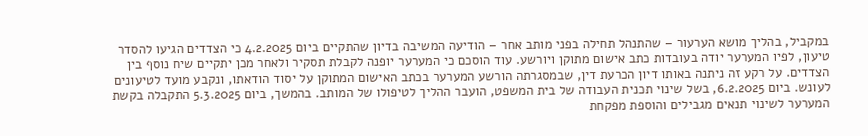במקביל, בהליך מושא הערעור – שהתנהל תחילה בפני מותב אחר – הודיעה המשיבה בדיון שהתקיים ביום 4.2.2025 כי הצדדים הגיעו להסדר טיעון, לפיו המערער יודה בעובדות כתב אישום מתוקן ויורשע. עוד הוסכם כי המערער יופנה לקבלת תסקיר ולאחר מכן יתקיים שיח נוסף בין הצדדים. על רקע זה ניתנה באותו דיון הכרעת דין, שבמסגרתה הורשע המערער בכתב האישום המתוקן על יסוד הודאתו, ונקבע מועד לטיעונים לעונש. ביום 6.2.2025, בשל שינוי תכנית העבודה של בית המשפט, הועבר ההליך לטיפולו של המותב. בהמשך, ביום 5.3.2025 התקבלה בקשת המערער לשינוי תנאים מגבילים והוספת מפקחת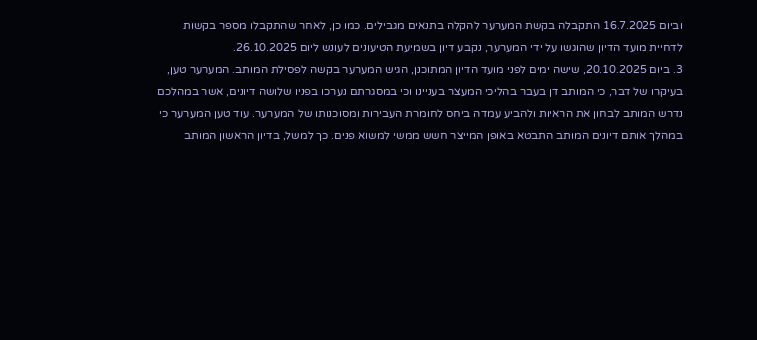וביום 16.7.2025 התקבלה בקשת המערער להקלה בתנאים מגבילים. כמו כן, לאחר שהתקבלו מספר בקשות לדחיית מועד הדיון שהוגשו על ידי המערער, נקבע דיון בשמיעת הטיעונים לעונש ליום 26.10.2025.
3. ביום 20.10.2025, שישה ימים לפני מועד הדיון המתוכנן, הגיש המערער בקשה לפסילת המותב. המערער טען, בעיקרו של דבר, כי המותב דן בעבר בהליכי המעצר בעניינו וכי במסגרתם נערכו בפניו שלושה דיונים, אשר במהלכם נדרש המותב לבחון את הראיות ולהביע עמדה ביחס לחומרת העבירות ומסוכנותו של המערער. עוד טען המערער כי במהלך אותם דיונים המותב התבטא באופן המייצר חשש ממשי למשוא פנים. כך למשל, בדיון הראשון המותב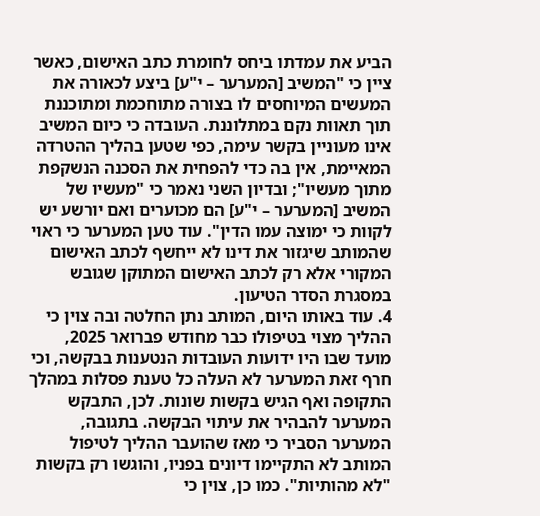הביע את עמדתו ביחס לחומרת כתב האישום, כאשר ציין כי "המשיב [המערער – י"ע] ביצע לכאורה את המעשים המיוחסים לו בצורה מתוחכמת ומתוכננת תוך תאוות נקם במתלוננת. העובדה כי כיום המשיב אינו מעוניין בקשר עימה, כפי שטען בהליך ההטרדה המאיימת, אין בה כדי להפחית את הסכנה הנשקפת מתוך מעשיו"; ובדיון השני נאמר כי "מעשיו של המשיב [המערער – י"ע] הם מכוערים ואם יורשע יש לקוות כי ימוצה עמו הדין". עוד טען המערער כי ראוי שהמותב שיגזור את דינו לא ייחשף לכתב האישום המקורי אלא רק לכתב האישום המתוקן שגובש במסגרת הסדר הטיעון.
4. עוד באותו היום, המותב נתן החלטה ובה צוין כי ההליך מצוי בטיפולו כבר מחודש פברואר 2025, מועד שבו היו ידועות העובדות הנטענות בבקשה, וכי חרף זאת המערער לא העלה כל טענת פסלות במהלך התקופה ואף הגיש בקשות שונות. לכן, התבקש המערער להבהיר את עיתוי הבקשה. בתגובה, המערער הסביר כי מאז שהועבר ההליך לטיפול המותב לא התקיימו דיונים בפניו, והוגשו רק בקשות "לא מהותיות". כמו כן, צוין כי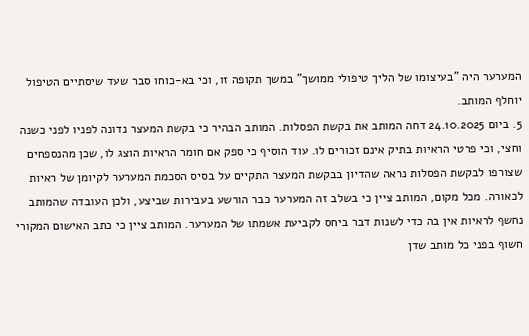המערער היה "בעיצומו של הליך טיפולי ממושך" במשך תקופה זו, וכי בא-כוחו סבר שעד שיסתיים הטיפול יוחלף המותב.
5. ביום 24.10.2025 דחה המותב את בקשת הפסלות. המותב הבהיר כי בקשת המעצר נדונה לפניו לפני כשנה וחצי, וכי פרטי הראיות בתיק אינם זכורים לו. עוד הוסיף כי ספק אם חומר הראיות הוצג לו, שכן מהנספחים שצורפו לבקשת הפסלות נראה שהדיון בבקשת המעצר התקיים על בסיס הסכמת המערער לקיומן של ראיות לכאורה. מכל מקום, המותב ציין כי בשלב זה המערער כבר הורשע בעבירות שביצע, ולכן העובדה שהמותב נחשף לראיות אין בה כדי לשנות דבר ביחס לקביעת אשמתו של המערער. המותב ציין כי כתב האישום המקורי חשוף בפני כל מותב שדן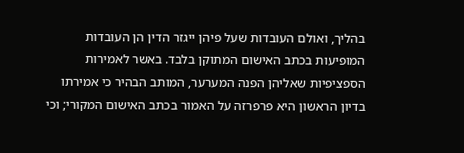בהליך, ואולם העובדות שעל פיהן ייגזר הדין הן העובדות המופיעות בכתב האישום המתוקן בלבד. באשר לאמירות הספציפיות שאליהן הפנה המערער, המותב הבהיר כי אמירתו בדיון הראשון היא פרפרזה על האמור בכתב האישום המקורי; וכי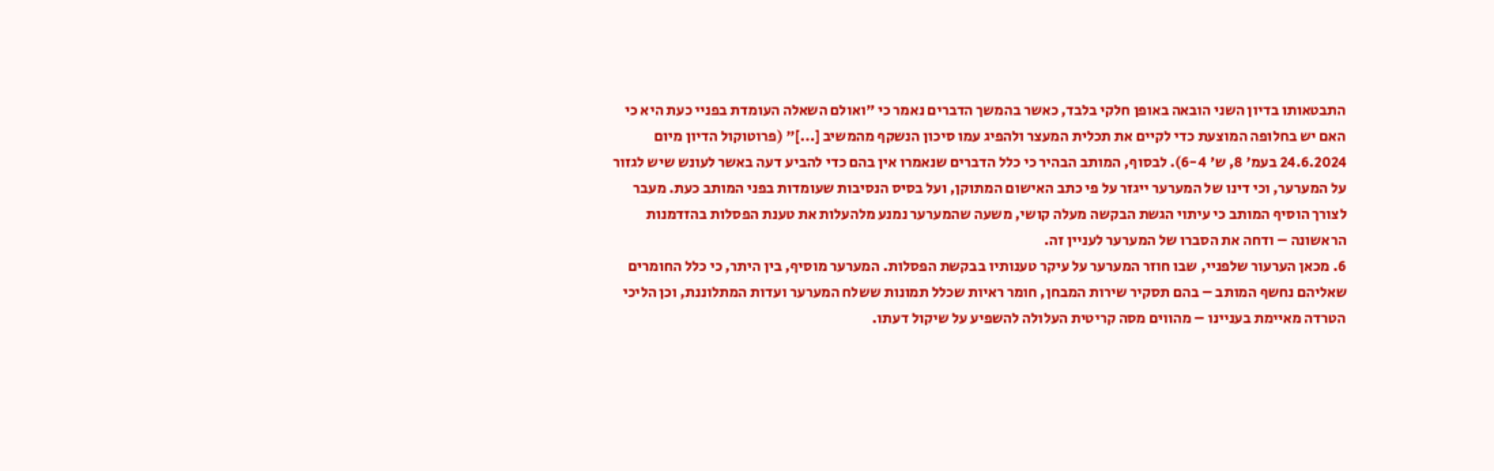התבטאותו בדיון השני הובאה באופן חלקי בלבד, כאשר בהמשך הדברים נאמר כי "ואולם השאלה העומדת בפניי כעת היא כי האם יש בחלופה המוצעת כדי לקיים את תכלית המעצר ולהפיג עמו סיכון הנשקף מהמשיב [...]" (פרוטוקול הדיון מיום 24.6.2024 בעמ' 8, ש' 6-4). לבסוף, המותב הבהיר כי כלל הדברים שנאמרו אין בהם כדי להביע דעה באשר לעונש שיש לגזור על המערער, וכי דינו של המערער ייגזר על פי כתב האישום המתוקן, ועל בסיס הנסיבות שעומדות בפני המותב כעת. מעבר לצורך הוסיף המותב כי עיתוי הגשת הבקשה מעלה קושי, משעה שהמערער נמנע מלהעלות את טענת הפסלות בהזדמנות הראשונה – ודחה את הסברו של המערער לעניין זה.
6. מכאן הערעור שלפניי, שבו חוזר המערער על עיקר טענותיו בבקשת הפסלות. המערער מוסיף, בין היתר, כי כלל החומרים שאליהם נחשף המותב – בהם תסקיר שירות המבחן, חומר ראיות שכלל תמונות ששלח המערער ועדות המתלוננת, וכן הליכי הטרדה מאיימת בעניינו – מהווים מסה קריטית העלולה להשפיע על שיקול דעתו.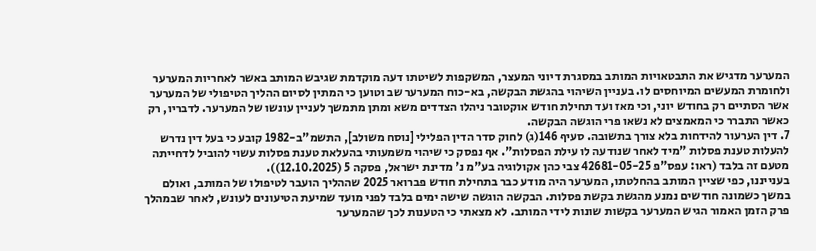המערער מדגיש את התבטאויות המותב במסגרת דיוני המעצר, המשקפות לשיטתו דעה מוקדמת שגיבש המותב באשר לאחריות המערער ולחומרת המעשים המיוחסים לו. בעניין השיהוי בהגשת הבקשה, בא-כוח המערער שב וטוען כי המתין לסיום ההליך הטיפולי של המערער אשר הסתיים רק בחודש יוני, וכי מאז ועד תחילת חודש אוקטובר ניהלו הצדדים משא ומתן מתמשך לעניין עונשו של המערער. לדבריו, רק כאשר התברר כי המאמצים לא נשאו פרי הוגשה הבקשה.
7. דין הערעור להידחות בלא צורך בתשובה. סעיף 146(ג) לחוק סדר הדין הפלילי [נוסח משולב], התשמ"ב-1982 קובע כי בעל דין נדרש להעלות טענת פסלות "מיד לאחר שנודעה לו עילת הפסלות". אף נפסק כי שיהוי משמעותי בהעלאת טענת פסלות עשוי להוביל לדחייתה מטעם זה בלבד (ראו: עפס"פ 42681-05-25 צבי כהן אקולוגיה בע"מ נ' מדינת ישראל, פסקה 5 (12.10.2025)).
בענייננו, כפי שציין המותב בהחלטתו, המערער היה מודע כבר בתחילת חודש פברואר 2025 שההליך הועבר לטיפולו של המותב, ואולם במשך כשמונה חודשים נמנע מהגשת בקשת פסלות. הבקשה הוגשה שישה ימים בלבד לפני מועד שמיעת הטיעונים לעונש, לאחר שבמהלך פרק הזמן האמור הגיש המערער בקשות שונות לידי המותב. לא מצאתי כי הטענות לכך שהמערער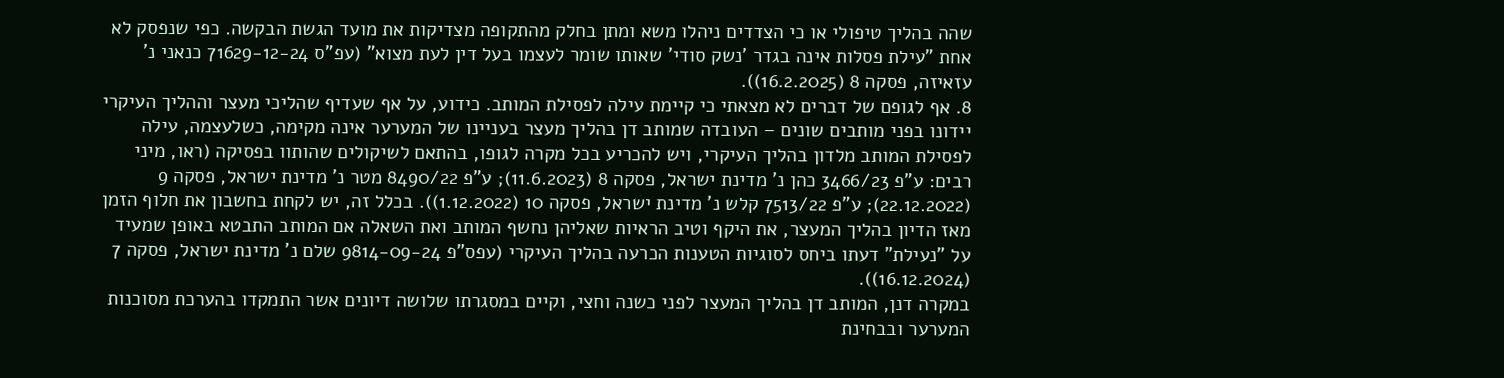שהה בהליך טיפולי או כי הצדדים ניהלו משא ומתן בחלק מהתקופה מצדיקות את מועד הגשת הבקשה. כפי שנפסק לא אחת "עילת פסלות אינה בגדר 'נשק סודי' שאותו שומר לעצמו בעל דין לעת מצוא" (עפ"ס 71629-12-24 כנאני נ' עזאיזה, פסקה 8 (16.2.2025)).
8. אף לגופם של דברים לא מצאתי כי קיימת עילה לפסילת המותב. כידוע, על אף שעדיף שהליכי מעצר וההליך העיקרי יידונו בפני מותבים שונים – העובדה שמותב דן בהליך מעצר בעניינו של המערער אינה מקימה, כשלעצמה, עילה לפסילת המותב מלדון בהליך העיקרי, ויש להכריע בכל מקרה לגופו, בהתאם לשיקולים שהותוו בפסיקה (ראו, מיני רבים: ע"פ 3466/23 כהן נ' מדינת ישראל, פסקה 8 (11.6.2023); ע"פ 8490/22 מטר נ' מדינת ישראל, פסקה 9 (22.12.2022); ע"פ 7513/22 קלש נ' מדינת ישראל, פסקה 10 (1.12.2022)). בכלל זה, יש לקחת בחשבון את חלוף הזמן מאז הדיון בהליך המעצר, את היקף וטיב הראיות שאליהן נחשף המותב ואת השאלה אם המותב התבטא באופן שמעיד על "נעילת" דעתו ביחס לסוגיות הטענות הכרעה בהליך העיקרי (עפס"פ 9814-09-24 שלם נ' מדינת ישראל, פסקה 7 (16.12.2024)).
במקרה דנן, המותב דן בהליך המעצר לפני כשנה וחצי, וקיים במסגרתו שלושה דיונים אשר התמקדו בהערכת מסוכנות המערער ובבחינת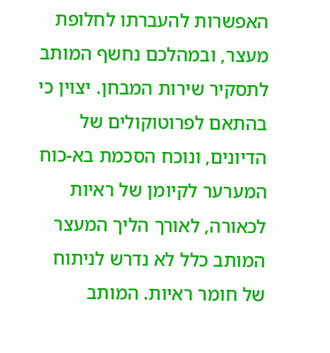האפשרות להעברתו לחלופת מעצר, ובמהלכם נחשף המותב לתסקיר שירות המבחן. יצוין כי בהתאם לפרוטוקולים של הדיונים, ונוכח הסכמת בא-כוח המערער לקיומן של ראיות לכאורה, לאורך הליך המעצר המותב כלל לא נדרש לניתוח של חומר ראיות. המותב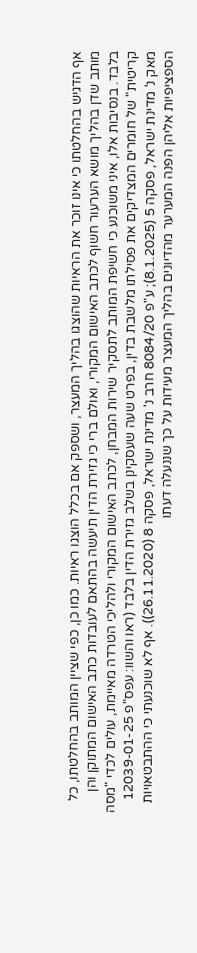אף הדגיש בהחלטתו כי אינו זוכר את הראיות שהוצגו בהליך המעצר, ושספק אם בכלל הוצגו ראיות. כמו כן, כפי שציין המותב בהחלטתו, כל מותב שדן בהליך מושא הערעור חשוף לכתב האישום המקורי, ואולם ברי כי גזירת הדין תיעשה בהתאם לעובדות כתב האישום המתוקן והן בלבד. בנסיבות אלו, איני משוכנע כי חשיפת המותב לתסקיר שירות המבחן, לכתב האישום המקורי ולהליכי הטרדה מאיימת, עולים לכדי "מסה קריטית" של חומרים המצדיקים את פסילתו מלשבת בדין, בפרט שעה שעסקינן בשלב גזירת הדין בלבד (ראו והשוו: עפס"פ 12039-01-25 מאק נ' מדינת ישראל, פסקה 5 (8.1.2025); ע"פ 8084/20 חרב נ' מדינת ישראל, פסקה 8 (26.11.2020)). אף לא שוכנעתי כי ההתבטאויות הספציפיות אליהן הפנה המערער מהדיונים בהליך המעצר מעידות על כך שננעלה דעתו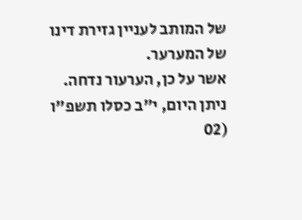של המותב לעניין גזירת דינו של המערער.
אשר על כן, הערעור נדחה.
ניתן היום, י"ב כסלו תשפ"ו (02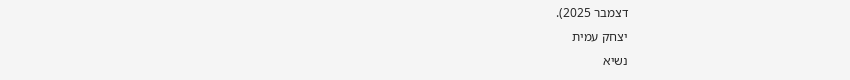דצמבר 2025).
יצחק עמית
נשיא